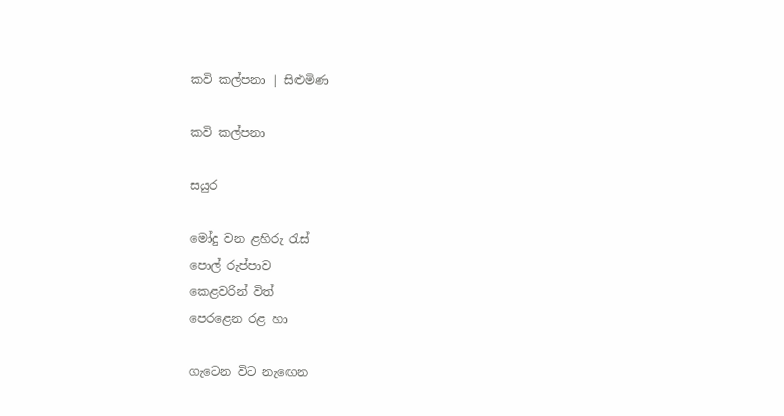කවි කල්පනා | සිළුමිණ

කවි කල්පනා

සයුර

මෝදු වන ළහිරු රැස්
පොල් රුප්පාව
කෙළවරින් විත්
පෙරළෙන රළ හා

ගැටෙන විට නැඟෙන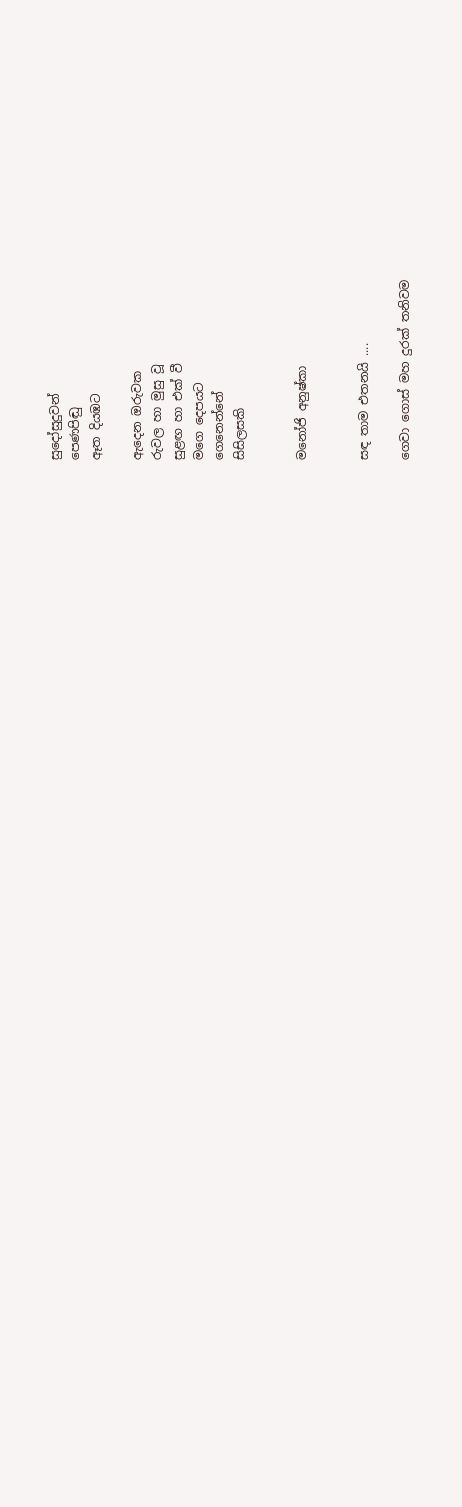සුදෝසුදුවන්
පෙණපිඬු
ඈත දියඹට

ඇදෙන ඔරුවක
රුවල හා මුසු වූ
සුළඟ හා එක් වී
මගෙ දෙපයට
ගෙනෙන්නේ
සිසිලසකි


මනෝජි අනුෂ්කා


සඳ තාම එතනයි ....

ගෙවා ගොස් මහ දුරක් තනිවම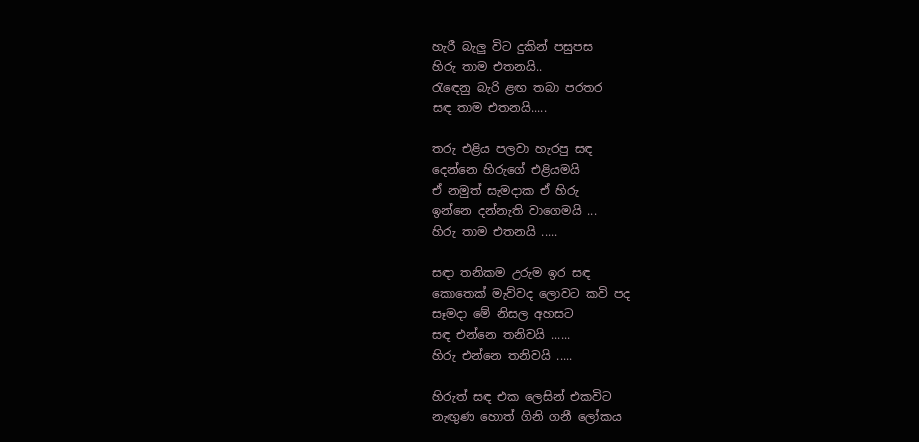හැරී බැලු විට දුකින් පසුපස
හිරු තාම එතනයි..
රැඳෙනු බැරි ළඟ තබා පරතර
සඳ තාම එතනයි.....

තරු එළිය පලවා හැරපු සඳ
දෙන්නෙ හිරුගේ එළියමයි
ඒ නමුත් සැමදාක ඒ හිරු
ඉන්නෙ දන්නැති වාගෙමයි ...
හිරු තාම එතනයි .....

සඳා තනිකම උරුම ඉර සඳ
කොතෙක් මැව්වද ලොවට කවි පද
සෑමදා මේ නිසල අහසට
සඳ එන්නෙ තනිවයි ......
හිරු එන්නෙ තනිවයි .....

හිරුත් සඳ එක ලෙසින් එකවිට
නැඟුණ හොත් ගිනි ගනී ලෝකය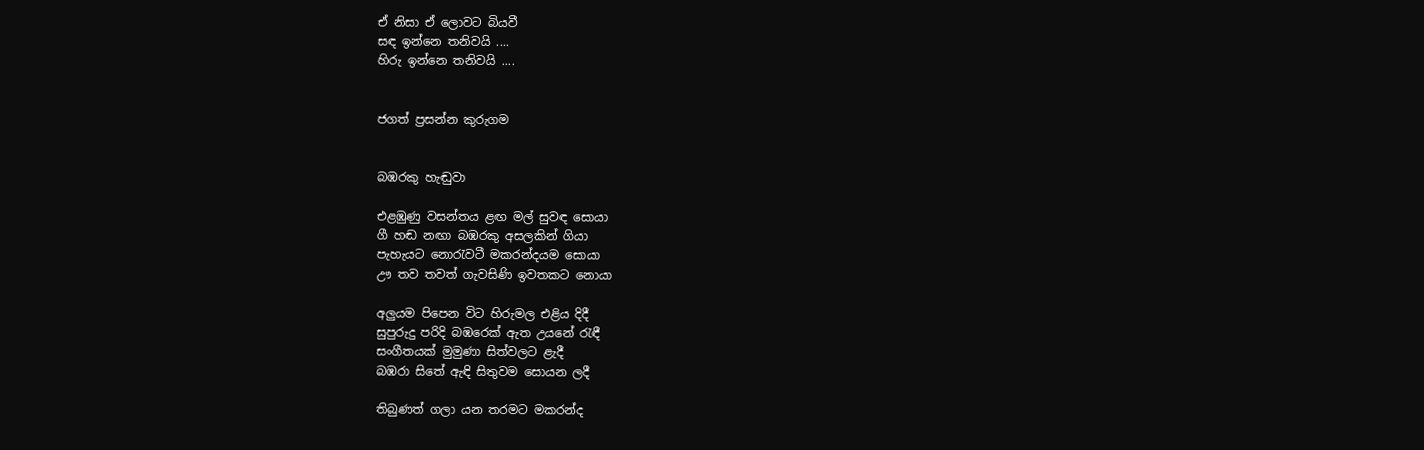ඒ නිසා ඒ ලොවට බියවී
සඳ ඉන්නෙ තනිවයි ....
හිරු ඉන්නෙ තනිවයි ....


ජගත් ප්‍රසන්න කුරුගම


බඹරකු හැඬුවා

එළඹුණු වසන්තය ළඟ මල් සුවඳ සොයා
ගී හඬ නඟා බඹරකු අසලකින් ගියා‍
පැහැයට නොරැවටී මකරන්දයම සොයා
ඌ තව තවත් ගැවසිණි ඉවතකට නොයා

අලුයම පිපෙන විට හිරුමල එළිය දිදී
සුපුරුදු පරිදි බඹරෙක් ඇත උයනේ රැඳී
සංගීතයක් මුමුණා සිත්වලට ළැදී‍
බඹරා සිතේ ඇඳි සිතුවම සොයන ලදී

තිබුණත් ගලා යන තරමට මකරන්ද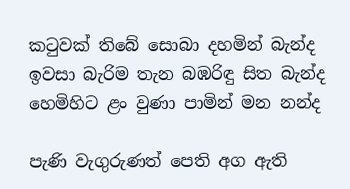කටුවක් තිබේ සොබා දහමින් බැන්ද
ඉවසා බැරිම තැන බඹරිඳු සිත බැන්ද
හෙමිහිට ළං වුණා පාමින් මන නන්ද

පැණි වැගුරුණත් පෙති අග ඇති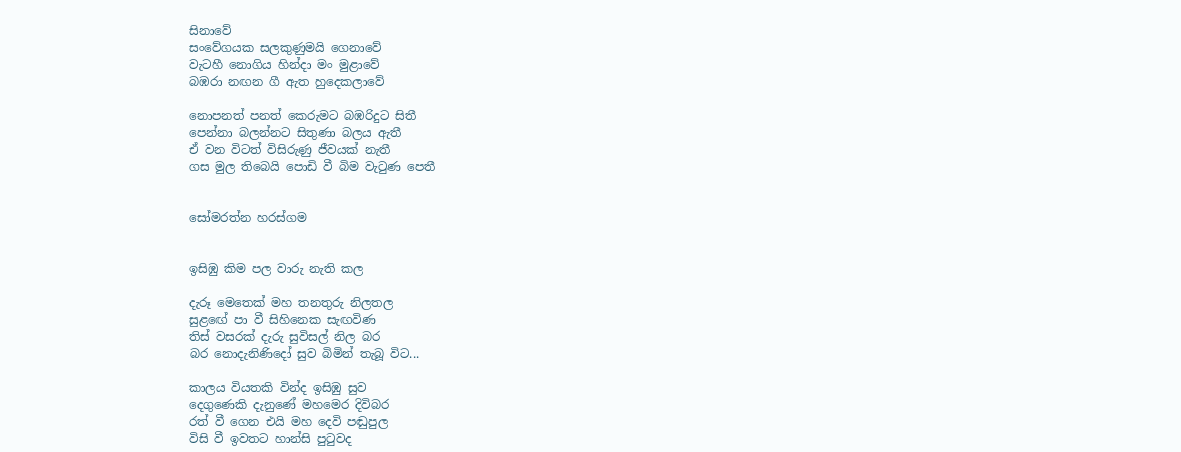සිනාවේ
සංවේගයක සලකුණුමයි ගෙනාවේ
වැටහී නොගිය හින්දා මං මුළාවේ
බඹරා නඟන ගී ඇත හුදෙකලාවේ

නොපනත් පනත් කෙරුමට බඹරිදුට සිතී
පෙන්නා බලන්නට සිතුණා බලය ඇතී
ඒ වන විටත් විසිරුණු ජීවයක් නැතී
ගස මුල තිබෙයි පොඩි වී බිම වැටුණ පෙතී


සෝමරත්න හරස්ගම


ඉසිඹු කිම පල වාරු නැති කල

දැරූ මෙ‍තෙක් මහ තනතුරු නිලතල
සුළඟේ පා වී සිහිනෙක සැඟවිණ
තිස් වසරක් දැරු සුවිසල් නිල බර
බර නොදැනිණිදෝ සුව බිමින් තැබූ විට...

කාලය වියතකි වින්ද ඉසිඹු සුව
දෙගුණෙකි දැනුණේ මහමෙර දිවිබර
රත් වී ගෙන එයි මහ දෙවි පඬුපුල
විසි වී ඉවතට හාන්සි පුටුවද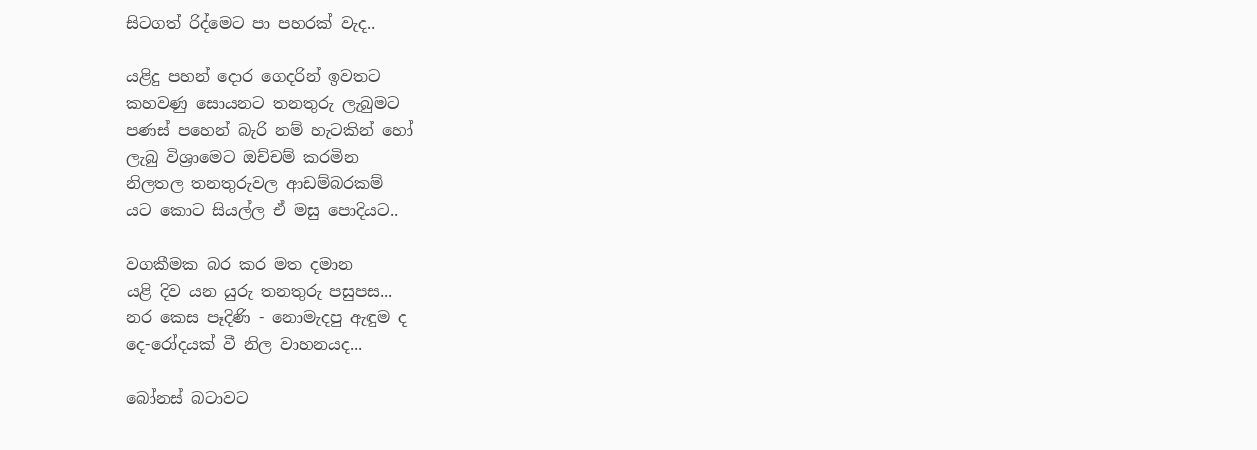සිටගත් රිද්මෙට පා පහරක් වැද..

යළිදු පහන් දොර ගෙදරින් ඉවතට
කහවණු සොයනට තනතුරු ලැබුමට
පණස් පහෙන් බැරි නම් හැටකින් හෝ
ලැබු විශ්‍රාමෙට ඔච්චම් කරමින
නිලතල තනතුරුවල ආඩම්බරකම්
යට කොට සියල්ල ඒ මසු පොදියට..

වගකීමක බර කර මත දමාන
යළි දිව යන යුරු තනතුරු පසුපස...
නර කෙස පෑදිණි - නොමැදපු ඇඳුම ද
දෙ-රෝදයක් වී නිල වාහනයද...

බෝනස් බටාවට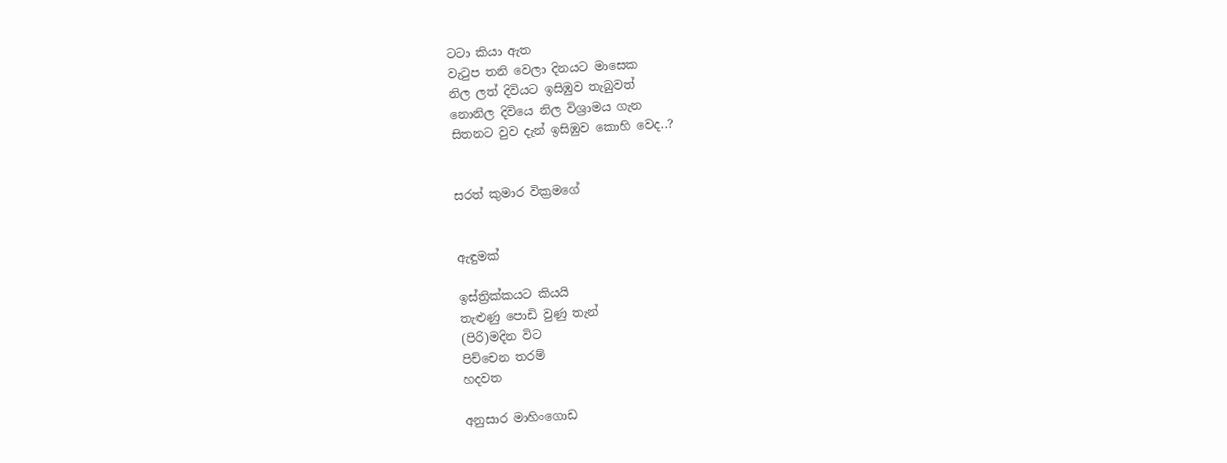ටටා කියා ඇත
වැටුප තනි වෙලා දිනයට මාසෙක
නිල ලත් දිවියට ඉසිඹුව තැබුවත්
නොනිල දිවියෙ නිල විශ්‍රාමය ගැන
සිතනට වුව දැන් ඉසිඹුව කොහි වෙද..?


සරත් කුමාර වික්‍රමගේ


ඇඳුමක්

ඉස්ත්‍රික්කයට කියයි
තැළුණු පොඩි වුණු තැන්
(පිරි)මදින විට
පිච්චෙන තරම්
හදවත

අනුසාර මාහිංගොඩ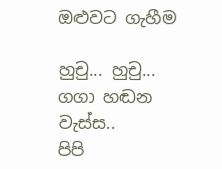ඔළුවට ගැහීම

හුචු... හුචු... ගගා හඬන
වැස්ස..
පිපි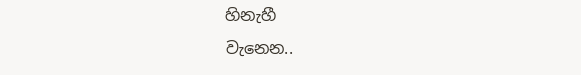හිනැහී
වැනෙන..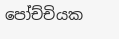පෝච්චියක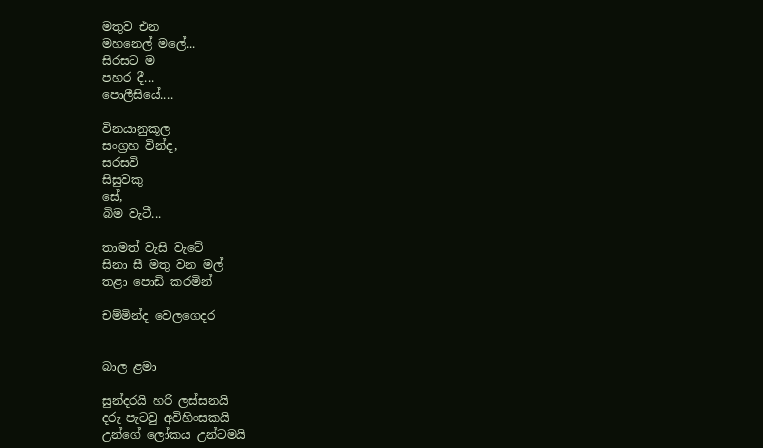මතුව එන
මහනෙල් මලේ...
සිරසට ම
පහර දී...
පොලීසියේ....

විනයානුකූල
සංග්‍රහ වින්ද,
සරසවි
සිසුවකු
සේ,
බිම වැටී...

තාමත් වැසි වැටේ
සිනා සී මතු වන මල්
තළා පොඩි කරමින්

චම්මින්ද වෙලගෙදර


බාල ළමා

සුන්දරයි හරි ලස්සනයි
දරු පැටවු අවිහිංසකයි
උන්ගේ ලෝකය උන්ටමයි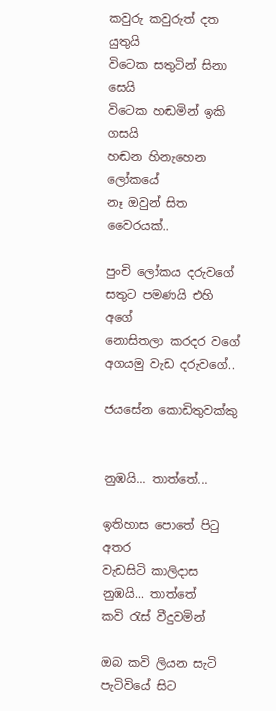කවුරු කවුරුත් දත යුතුයි
විටෙක සතුටින් සිනා සෙයි
විටෙක හඬමින් ඉකි ගසයි
හඬන හිනැහෙන ලෝකයේ
නෑ ඔවුන් සිත වෛරයක්..

පුංචි ලෝකය දරුවගේ
සතුට පමණයි එහි අගේ
නොසිතලා කරදර වගේ
අගයමු වැඩ දරුවගේ..

ජයසේන කොඩිතුවක්කු


නුඹයි... තාත්තේ...

ඉතිහාස පොතේ පිටු අතර
වැඩසිටි කාලිදාස
නුඹයි... තාත්තේ
කවි රැස් වීදුවමින්

ඔබ කවි ලියන සැටි
පැටිවියේ සිට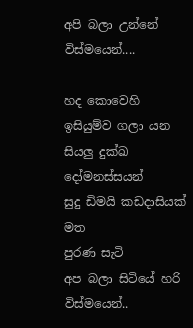අපි බලා උන්නේ
විස්මයෙන්....

හද කොවෙහි
ඉසියුම්ව ගලා යන
සියලු දුක්ඛ දෝමනස්සයන්
සුදු ඩිමයි කඩදාසියක් මත
පුරණ සැටි
අප බලා සිටියේ හරි විස්මයෙන්..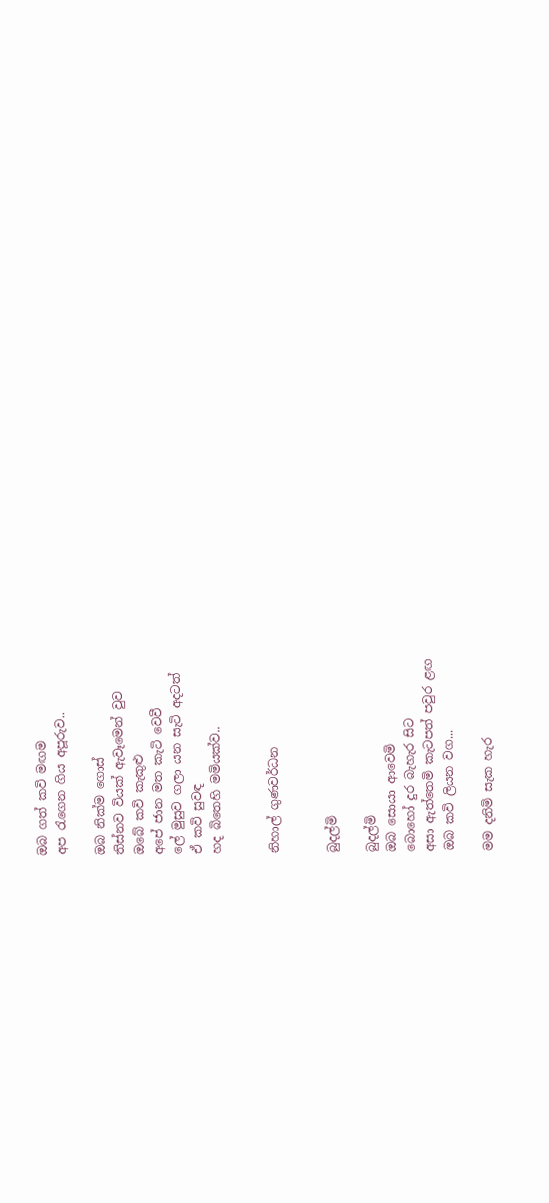ඔබ ගත් කවි මඟම
අප රැගෙන ගිය අපූරුව‍..

ඔබ නික්ම ගොස්
තිස්නව වියක් ඇවෑමෙන් වුව
ඔබේ කවි කැකුළු
අපේ ජාන මත කැටි වෙවී
ලේ මුසුව ගලා යන සැටි අදටත්
ඒ කවි සුවඳ
හද බිතෙහි මමියක්ව..


නිහාල් ගුණවර්ධන


බුදල්මි

බුදල්මි
ඔබ සොයා ආවෙමි
බොහෝ දුර බැහැර සිට
අසා ඇත්තෙමි කැටපත් පවුර ළඟ
ඔබ කවි ලියන වග...

මම දනිමි සැක හැර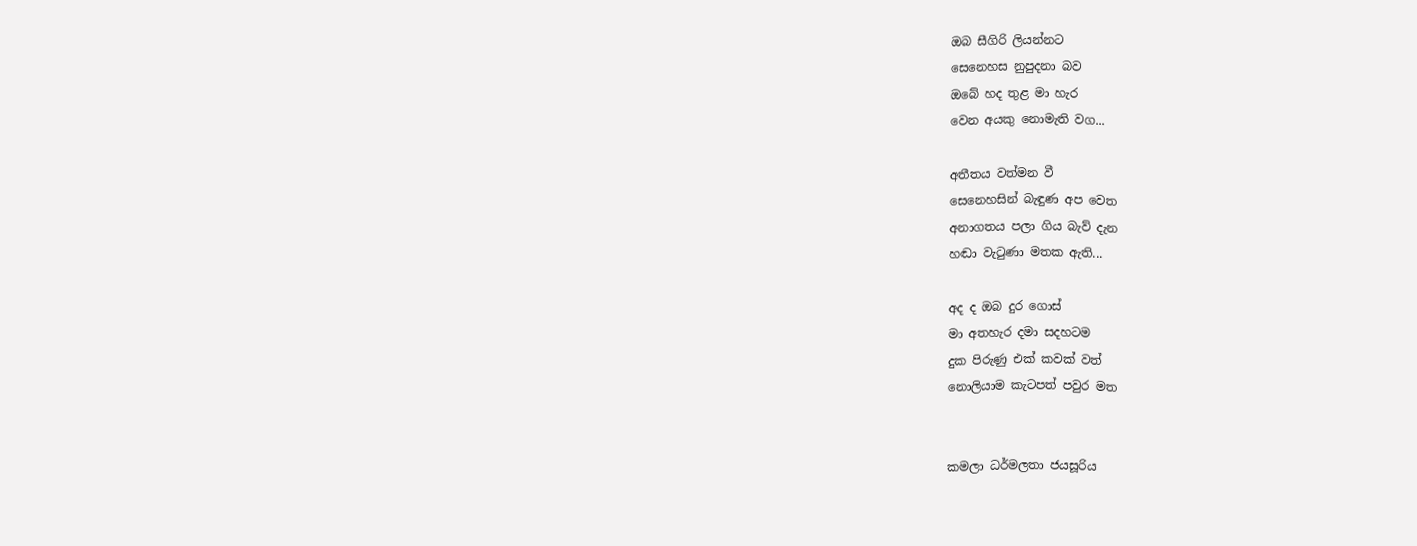ඔබ සීගිරි ලියන්නට
සෙනෙහස නුපුදනා බව
ඔබේ හද තුළ මා හැර
වෙන අයකු නොමැති වග...

අතීතය වත්මන වී
සෙනෙහසින් බැඳුණ අප වෙත
අනාගතය පලා ගිය බැව් දැන
හඬා වැටුණා මතක ඇති...

අද ද ඔබ දුර ගොස්
මා අතහැර දමා සදහටම
දුක පිරුණු එක් කවක් වත්‍
නොලියාම කැටපත් පවුර මත


කමලා ධර්මලතා ජයසූරිය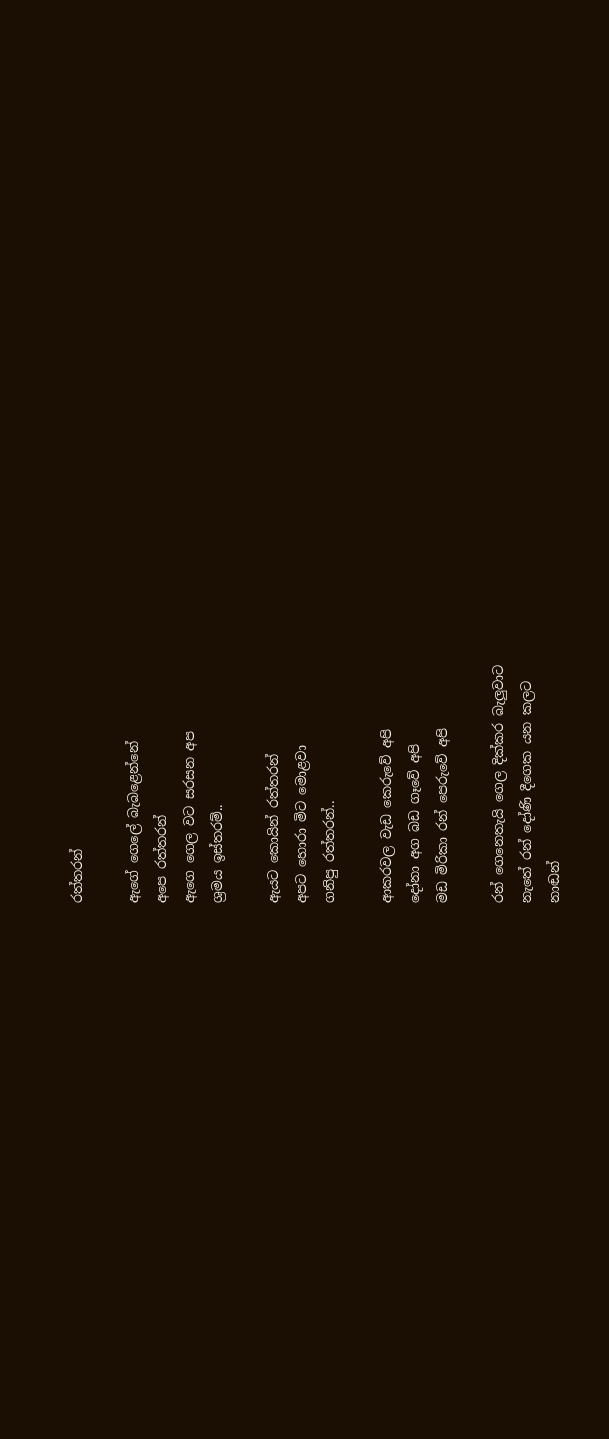රත්තරන්

ඇගේ ගෙලේ බැබළෙන්නේ
අපෙ රත්තරන්
ඇගෙ ගෙල වට සරසන අප
ශ්‍රමය ඉස්තරම්..

ඇයට කොයින් රත්තරන්
අපට හොරා මිට මොළවා
ගනිපු රත්තරන්..

ආකරවල වැඩ කෙරුවේ අපි
දෝනා අග බඩ ගෑවේ අපි
මඩ මිරිකා රන් පෙරුවේ අපි

රන් ගෙනෙතැයි ගෙල දික්කර බැලුවාට
නැතේ රන් දෝණි දීගෙක යන කලට
නාඬන්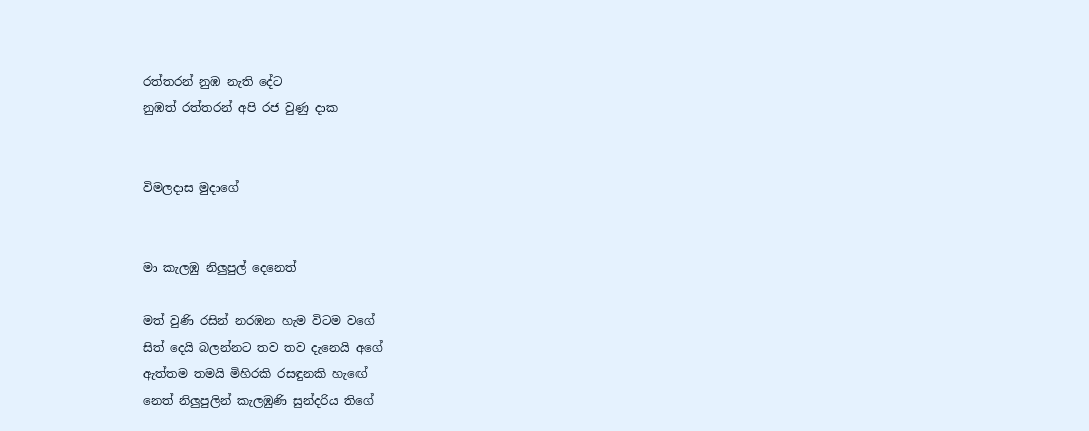රත්තරන් නුඹ නැති දේට
නුඹත් රත්තරන් අපි රජ වුණු දාක


විමලදාස මුදාගේ


මා කැලඹු නිලුපුල් දෙනෙත්

මත් වුණි රසින් නරඹන හැම විටම වගේ
සිත් දෙයි බලන්නට තව තව දැනෙයි අගේ
ඇත්තම තමයි මිහිරකි රසඳුනකි හැඟේ
නෙත් නිලුපුලින් කැලඹුණි සුන්දරිය තිගේ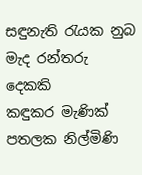සඳුනැති රැයක නුබ මැද රන්තරු දෙකකි
කඳුකර මැණික් පතලක නිල්මිණි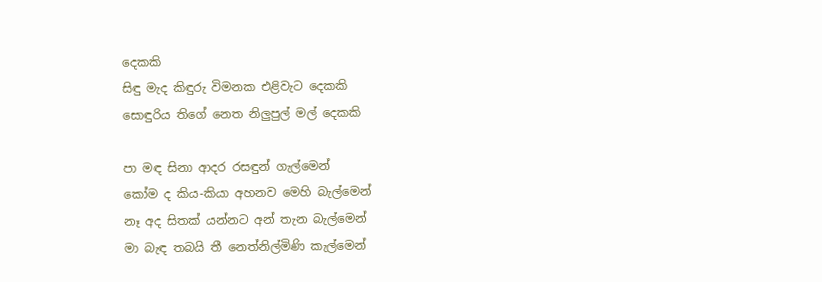දෙකකි
සිඳු මැද කිඳුරු විමනක එළිවැට දෙකකි
සොඳුරිය තිගේ නෙත නිලුපුල් මල් දෙකකි

පා මඳ සිනා ආදර රසඳුන් ගැල්මෙන්
කෝම ද කිය-කියා අහනව මෙහි බැල්මෙන්
නෑ අද සිතක් යන්නට අන් තැන බැල්මෙන්
මා බැඳ තබයි තී නෙත්නිල්මිණි කැල්මෙන්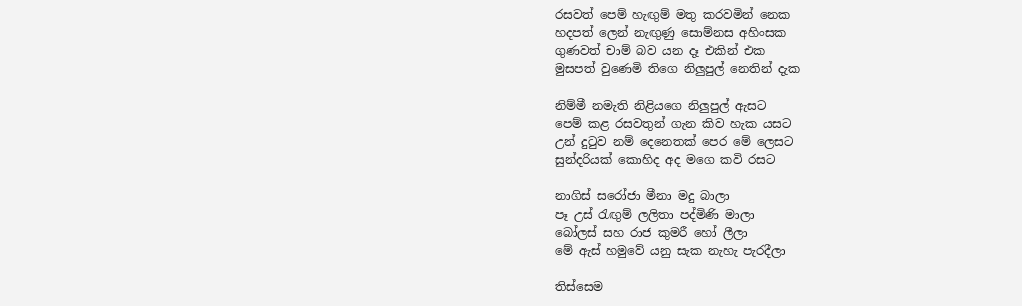රසවත් පෙම් හැඟුම් මතු කරවමින් නෙක
හදපත් ලෙන් නැඟුණු සොම්නස අහිංසක‍
ගුණවත් චාම් බව යන දෑ එකින් එක
මුසපත් වුණෙමි තිගෙ නිලුපුල් නෙතින් දැක

නිම්මී නමැති නිළියගෙ නිලුපුල් ඇසට
පෙම් කළ රසවතුන් ගැන කිව හැක යසට
උන් දුටුව නම් දෙනෙතක් පෙර මේ ලෙසට
සුන්දරියක් කොහිද අද මගෙ කවි රසට

නාගිස් සරෝජා මීනා මදු බාලා
පෑ උස් රැඟුම් ලලිතා පද්මිණි මාලා
බෝලස් සහ රාජ කුමරී හෝ ලීලා
මේ ඇස් හමුවේ යනු සැක නැහැ පැරදීලා

තිස්සෙම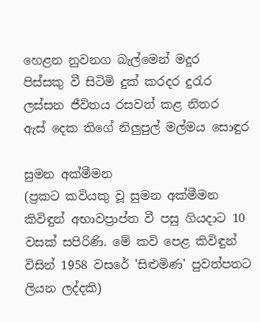හෙළන නුවනග බැල්මෙන් මදුර
පිස්සකු වී සිටිමි දුක් කරදර දුරැර
ලස්සන ජීවිතය රසවත් කළ නිතර
ඇස් දෙක තිගේ නිලුපුල් මල්මය සොඳුර

සුමන අක්මීමන
(ප්‍රකට කවියකු වූ සුමන අක්මීමන කිවිඳුන් අභාවප්‍රාප්ත වී පසු ගියදාට 10 වසක් සපිරිණි. මේ කවි පෙළ කිවිඳුන් විසින් 1958 වසරේ 'සිළුමිණ' පුවත්පතට ලියන ලද්දකි)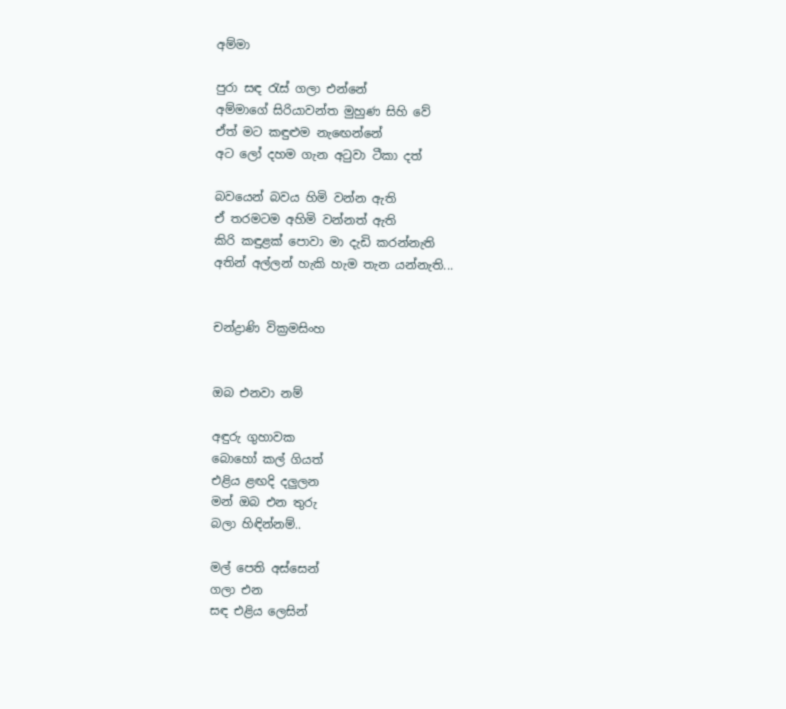අම්මා

පුරා සඳ රැස් ගලා එන්නේ
අම්මාගේ සිරියාවන්ත මුහුණ සිහි වේ
ඒත් මට කඳුළුම නැඟෙන්නේ
අට ලෝ දහම ගැන අටුවා ටීකා දත්

බවයෙන් බවය හිමි වන්න ඇති
ඒ තරමටම අහිමි වන්නත් ඇති
කිරි කඳුළක් පොවා මා දැඩි කරන්නැති
අතින් අල්ලන් හැකි හැම තැන යන්නැති‍‍...


චන්ද්‍රාණි වික්‍රමසිංහ


ඔබ එනවා නම්

අඳුරු ගුහාවක
බොහෝ කල් ගියත්
එළිය ළඟදි දලුලන
මන් ඔබ එන තුරු
බලා හිඳින්නම්..

මල් පෙති අස්සෙන්
ගලා එන
සඳ එළිය ලෙසින්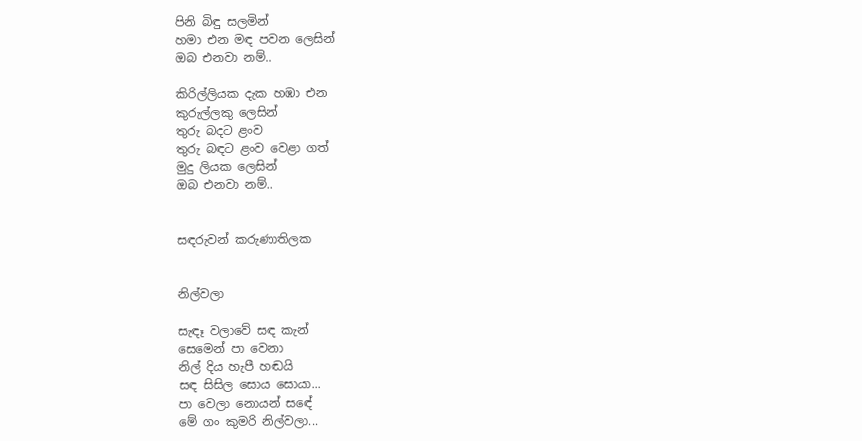පිනි බිඳු සලමින්
හමා එන මඳ පවන ලෙසින්
ඔබ එනවා නම්..

කිරිල්ලියක දැක හඹා එන
කුරුල්ලකු ලෙසින්
තුරු බදට ළංව
තුරු බඳට ළංව වෙළා ගත්
මුදු ලියක ලෙසින්
ඔබ එනවා නම්..


සඳරුවන් කරුණාතිලක


නිල්වලා

සැඳෑ වලාවේ සඳ කැන්
සෙමෙන් පා වෙනා
නිල් දිය හැපී හඬයි
සඳ සිසිල සොය සොයා...
පා වෙලා නොයන් සඳේ
මේ ගං කුමරි නිල්වලා...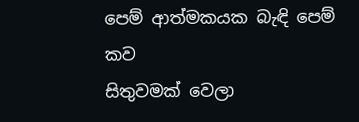පෙම් ආත්මකයක බැඳි පෙම් කව
සිතුවමක් වෙලා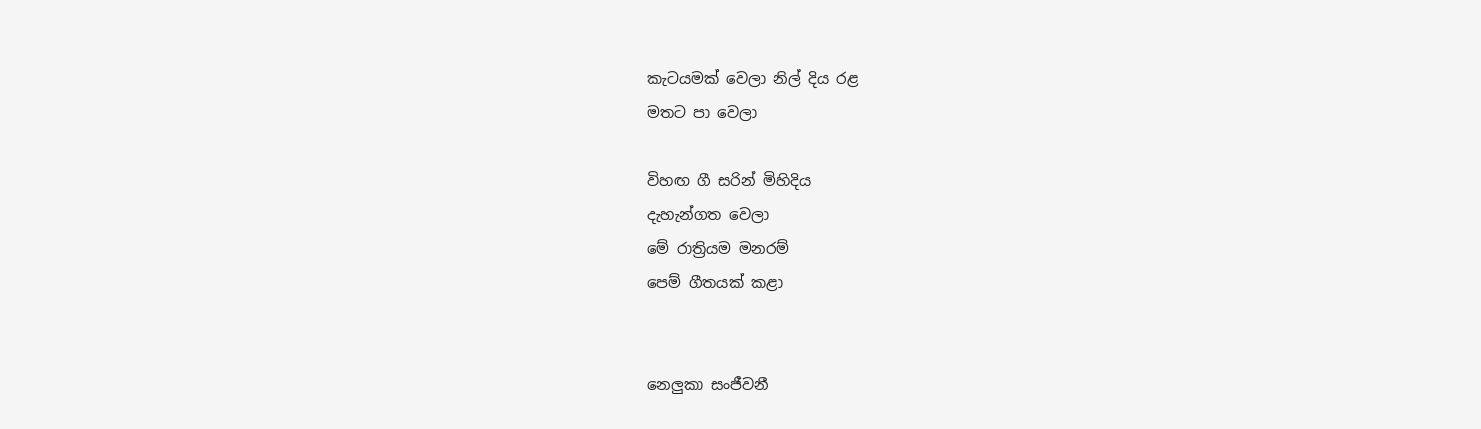කැටයමක් වෙලා නිල් දිය රළ
මතට පා වෙලා

විහඟ ගී සරින් මිහිදිය
දැහැන්ගත වෙලා
මේ රාත්‍රියම මනරම්
පෙම් ගීතයක් කළා


නෙලුකා සංජීවනී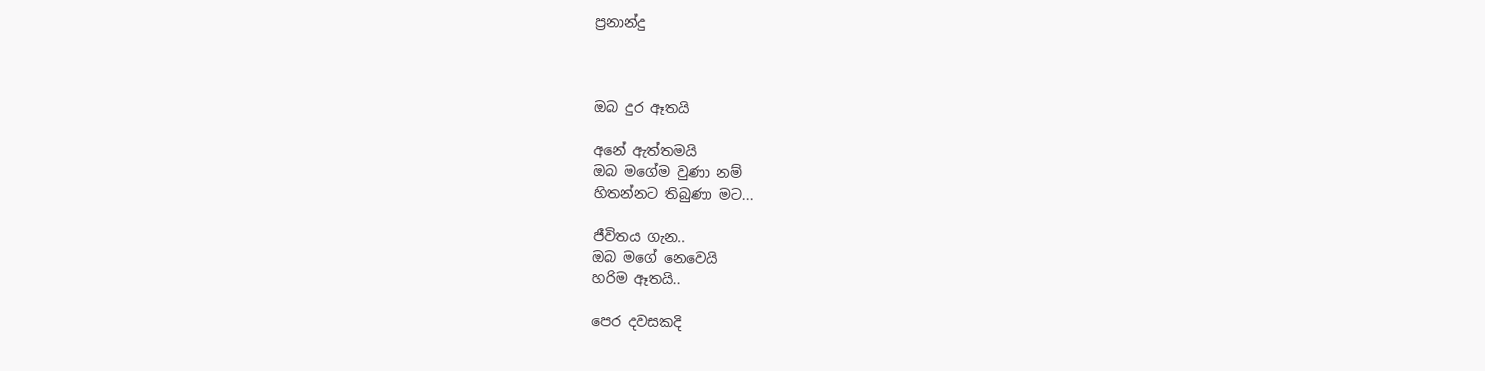ප්‍රනාන්දු



ඔබ දුර ඈතයි

අනේ ඇත්තමයි
ඔබ මගේම වුණා නම්
හිතන්නට තිබුණා මට...

ජීවිතය ගැන..
ඔබ මගේ නෙවෙයි
හරිම ඈතයි..

පෙර දවසකදි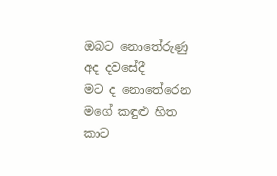ඔබට නොතේරුණු
අද දවසේදී
මට ද නොතේරෙන
මගේ කඳුළු හිත
කාට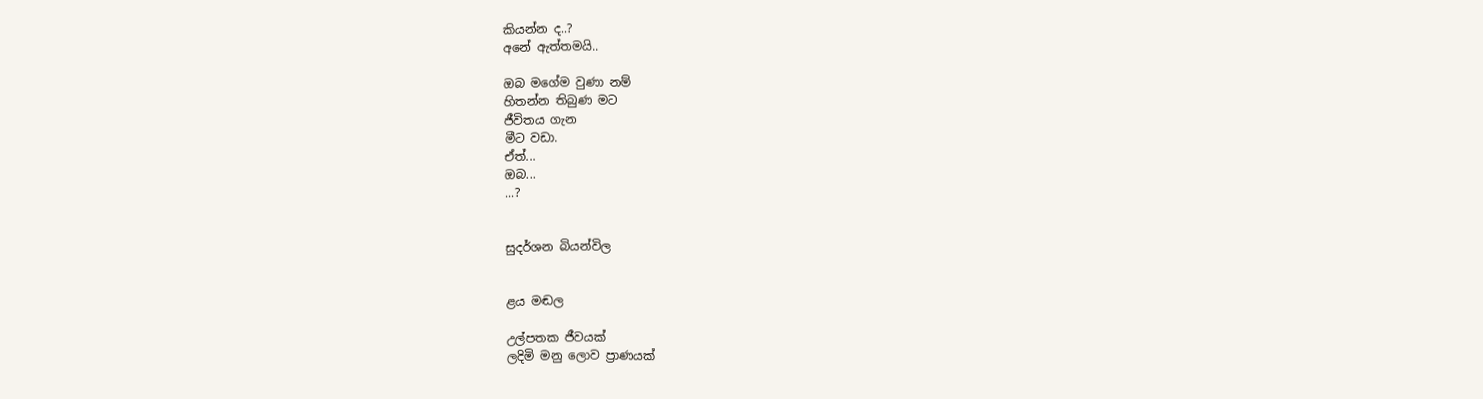කියන්න ද..?
අනේ ඇත්තමයි..

ඔබ මගේම වුණා නම්
හිතන්න තිබුණ මට
ජීවිතය ගැන
මීට වඩා.
ඒත්...
ඔබ...
...?


සුදර්ශන බියන්විල


ළය මඬල

උල්පතක ජීවයක්
ලදිමි මනු ලොව ප්‍රාණයක්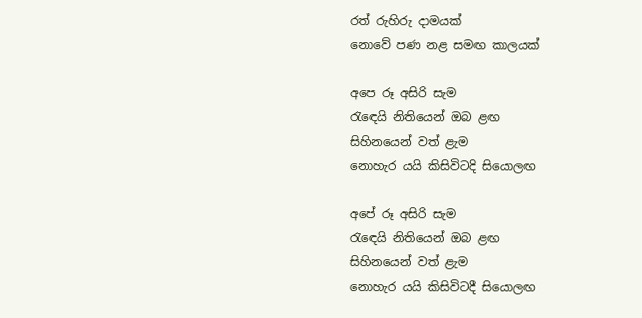රත් රුහිරු දාමයක්
නොවේ පණ නළ සමඟ කාලයක්

අපෙ රූ අසිරි සැම
රැඳෙයි නිතියෙන් ඔබ ළඟ
සිහිනයෙන් වත් ළැම
නොහැර යයි කිසිවිටදි සියොලඟ

අපේ රූ අසිරි සැම
රැඳෙයි නිතියෙන් ඔබ ළඟ
සිහිනයෙන් වත් ළැම
නොහැර යයි කිසිවිටදී සියොලඟ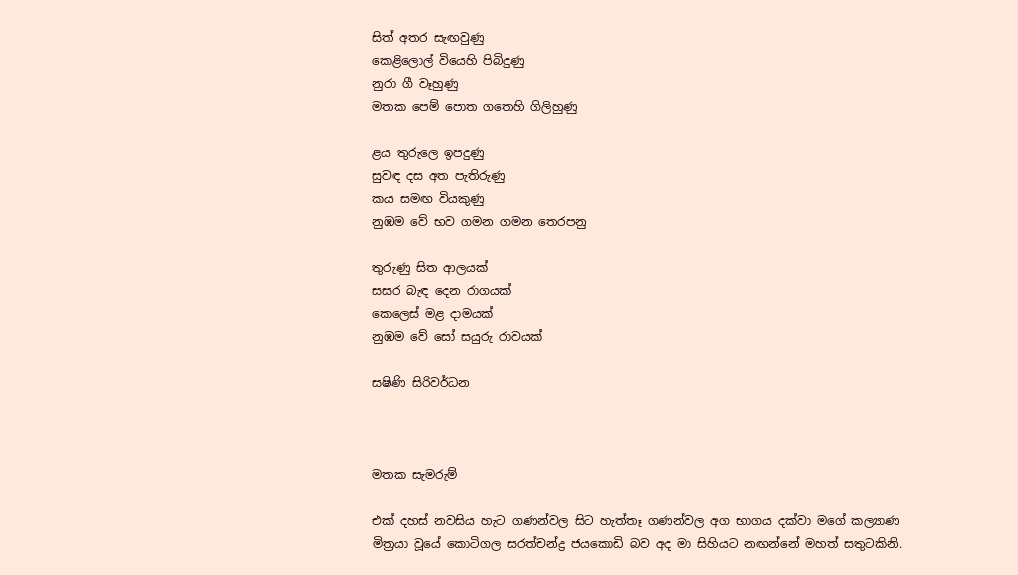සිත් අතර සැඟවුණු
කෙළිලොල් වියෙහි පිබිදුණු
නුරා ගී වෑහුණු
මතක පෙම් පොත ගතෙහි ගිලිහුණු

ළය තුරුලෙ ඉපදුණු
සුවඳ දස අත පැතිරුණු
කය සමඟ වියකුණු
නුඹම වේ භව ගමන ගමන තෙරපනු

තුරුණු සිත ආලයක්‍
සසර බැඳ දෙන රාගයක්
කෙලෙස් මළ දාමයක්
නුඹම වේ සෝ සයුරු රාවයක්

සෂිණි සිරිවර්ධන



මතක සැමරුම්

එක් දහස් නවසිය හැට ගණන්වල සිට හැත්තෑ ගණන්වල අග භාගය දක්වා මගේ කල්‍යාණ මිත්‍රයා වූයේ කොටිගල සරත්චන්ද්‍ර ජයකොඩි බව අද මා සිහියට නඟන්නේ මහත් සතුටකිනි.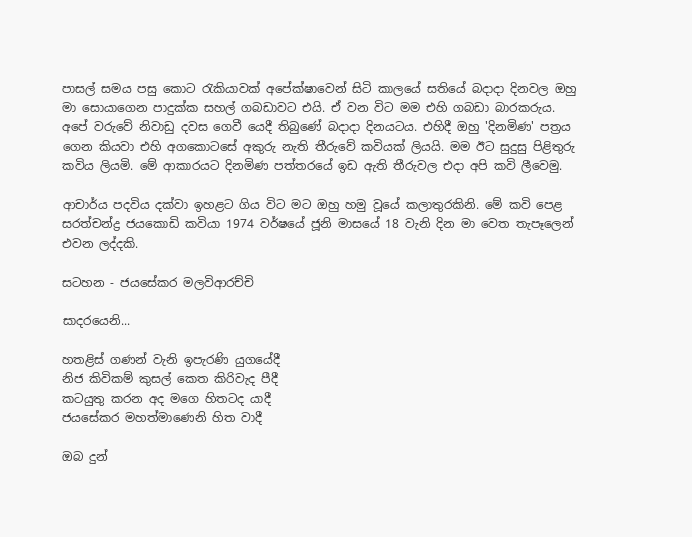පාසල් සමය පසු කොට රැකියාවක් අපේක්ෂාවෙන් සිටි කාලයේ සතියේ බදාදා දිනවල ඔහු මා සොයාගෙන පාදුක්ක සහල් ගබඩාවට එයි. ඒ වන විට මම එහි ගබඩා බාරකරුය. අපේ වරුවේ නිවාඩු දවස ගෙවී යෙදී තිබුණේ බදාදා දිනයටය. එහිදී ඔහු 'දිනමිණ' පත්‍රය ගෙන කියවා එහි අගකොටසේ අකුරු නැති තීරුවේ කවියක් ලියයි. මම ඊට සුදුසු පිළිතුරු කවිය ලියමි. මේ ආකාරයට දිනමිණ පත්තරයේ ඉඩ ඇති තීරුවල එදා අපි කවි ලීවෙමු.

ආචාර්ය පදවිය දක්වා ඉහළට ගිය විට මට ඔහු හමු වූයේ කලාතුරකිනි. මේ කවි පෙළ සරත්චන්ද්‍ර ජයකොඩි කවියා 1974 වර්ෂයේ ජූනි මාසයේ 18 වැනි දින මා වෙත තැපෑලෙන් එවන ලද්දකි.

සටහන - ජයසේකර මලවිආරච්චි

සාදරයෙනි...

හතළිස් ගණන් වැනි ඉපැරණි යුගයේදී
නිජ කිවිකම් කුසල් කෙත කිරිවැද පීදී
කටයුතු කරන අද මගෙ හිතටද යාදී
ජයසේකර මහත්මාණෙනි හිත වාදී

ඔබ දුන්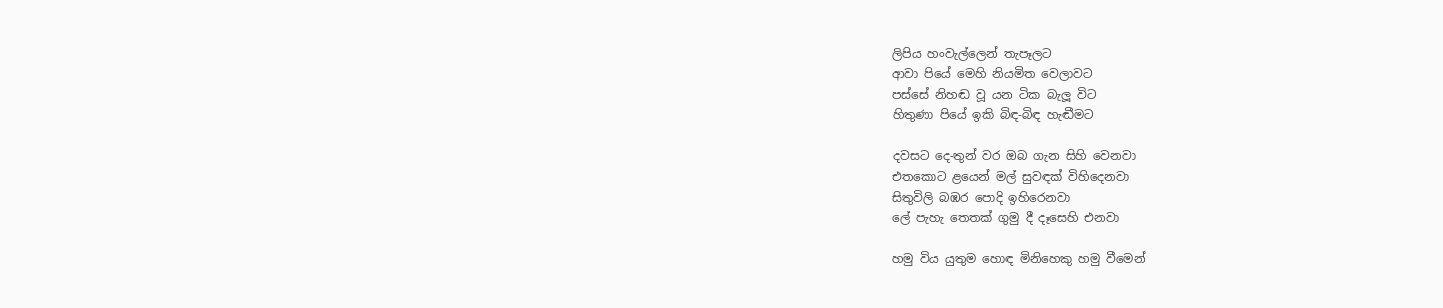ලිපිය හංවැල්ලෙන් තැපෑලට
ආවා පියේ මෙහි නියමිත වෙලාවට
පස්සේ නිහඬ වූ යන ටික බැලූ විට
හිතුණා පියේ ඉකි බිඳ-බිඳ හැඬීමට

දවසට දෙ-තුන් වර ඔබ ගැන සිහි වෙනවා
එතකොට ළයෙන් මල් සුවඳක් විහිදෙනවා
සිතුවිලි බඹර පොදි ඉහිරෙනවා
ලේ පැහැ තෙතක් ගුමු දී දෑසෙහි එනවා

හමු විය යුතුම හොඳ මිනිහෙකු හමු වීමෙන්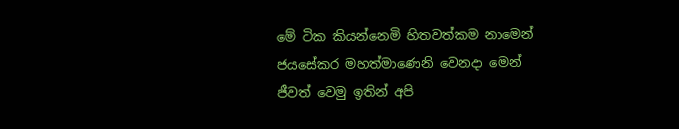මේ ටික කියන්නෙමි හිතවත්කම නාමෙන්
ජයසේකර මහත්මාණෙනි වෙනදා මෙන්
ජීවත් වෙමු ඉතින් අපි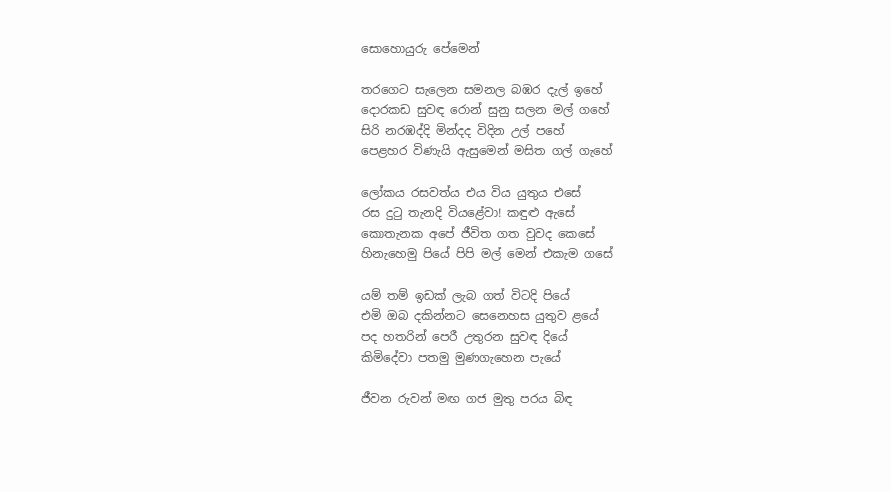සොහොයුරු පේමෙන්‍

තරගෙට සැලෙන සමනල බඹර දැල් ඉහේ
දොරකඩ සුවඳ රොන් සුනු සලන මල් ගහේ
සිරි නරඹද්දි මින්දද විදින උල් පහේ
පෙළහර විණැයි ඇසුමෙන් මසිත ගල් ගැහේ

ලෝකය රසවත්ය එය විය යුතුය එසේ
රස දුටු තැනදි වියළේවා! කඳුළු ඇසේ
කොතැනක අපේ ජීවිත ගත වුවද කෙසේ
හිනැහෙමු පියේ පිපි මල් මෙන් එකැම ගසේ

යම් තම් ඉඩක් ලැබ ගත් විටදි පියේ
එමි ඔබ දකින්නට සෙනෙහස යුතුව ළයේ
පද හතරින් පෙරී උතුරන සුවඳ දියේ
කිමිදේවා පතමු මුණගැහෙන පැයේ

ජීවන රුවන් මඟ ගජ මුතු පරය බිඳ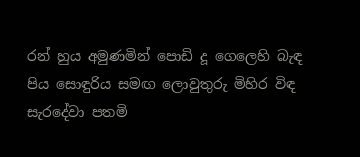රන් හුය අමුණමින් පොඩි දූ ගෙලෙහි බැඳ
පිය සොඳුරිය සමඟ ලොවුතුරු මිහිර විඳ
සැරදේවා පතමි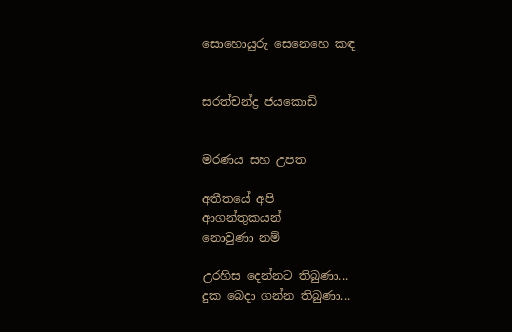සොහොයුරු සෙනෙහෙ කඳ


සරත්චන්ද්‍ර ජයකොඩි


මරණය සහ උපත

අතීතයේ අපි
ආගන්තුකයන්
නොවුණා නම්

උරහිස දෙන්නට තිබුණා...
දුක බෙදා ගන්න තිබුණා...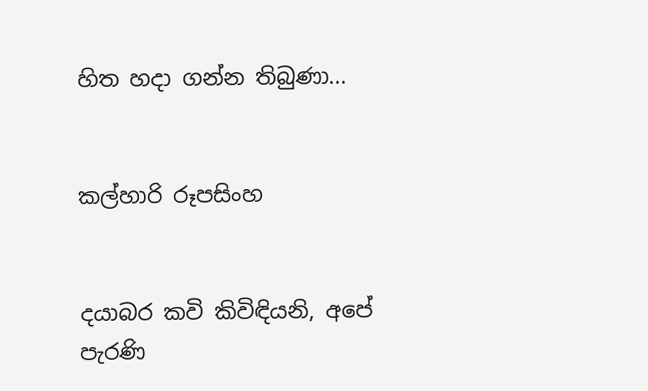හිත හදා ගන්න තිබුණා...


කල්හාරි රූපසිංහ


දයාබර කවි කිවිඳියනි, අපේ පැරණි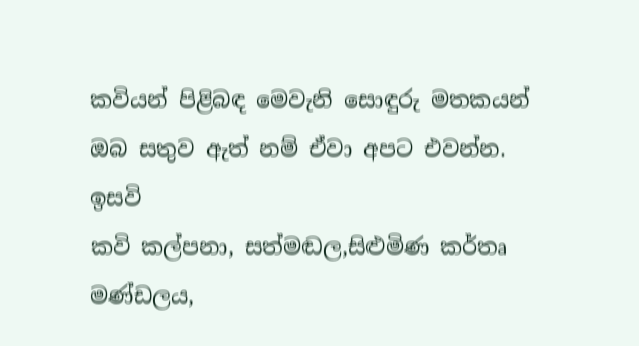කවියන් පිළිබඳ මෙවැනි සොඳුරු මතකයන් ඔබ සතුව ඇත් නම් ඒවා අපට එවන්න.
ඉසවි
කවි කල්පනා, සත්මඬල,සිළුමිණ කර්තෘ මණ්ඩලය,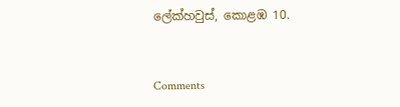ලේක්හවුස්, කොළඹ 10.


Comments